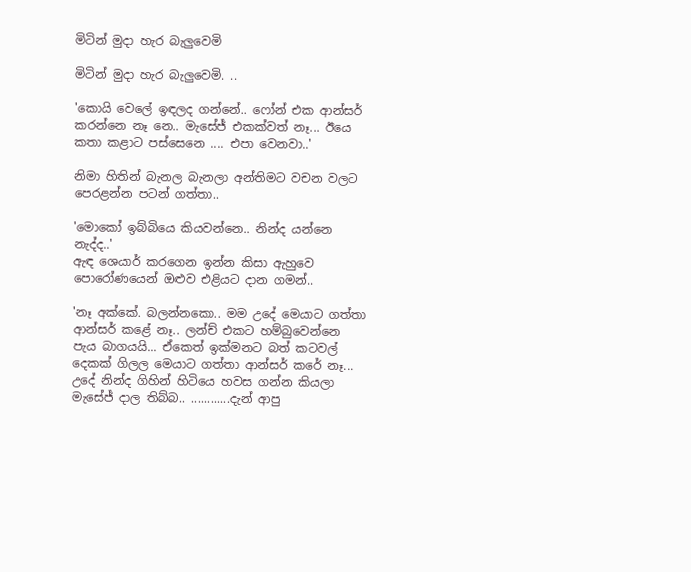මිටින් මුදා හැර බැලුවෙමි

මිටින් මුදා හැර බැලුවෙමි. ..

'කොයි වෙලේ ඉඳලද ගන්නේ.. ෆෝන් එක ආන්සර් කරන්නෙ නෑ නෙ.. මැසේජ් එකක්වත් නෑ... ඊයෙ කතා කළාට පස්සෙනෙ .... එපා වෙනවා..'

නිමා හිතින් බැනල බැනලා අන්තිමට වචන වලට පෙරළන්න පටන් ගත්තා..

'මොකෝ ඉබ්බියෙ කියවන්නෙ.. නින්ද යන්නෙ නැද්ද..'
ඇඳ ශෙයාර් කරගෙන ඉන්න කිසා ඇහුවෙ පොරෝණයෙන් ඔළුව එළියට දාන ගමන්..

'නෑ අක්කේ. බලන්නකො.. මම උදේ මෙයාට ගත්තා ආන්සර් කළේ නෑ.. ලන්ච් එකට හම්බුවෙන්නෙ පැය බාගයයි... ඒකෙත් ඉක්මනට බත් කටවල් දෙකක් ගිලල මෙයාට ගත්තා ආන්සර් කරේ නෑ... උදේ නින්ද ගිහින් හිටියෙ හවස ගන්න කියලා මැසේජ් දාල තිබ්බ.. ............දැන් ආපු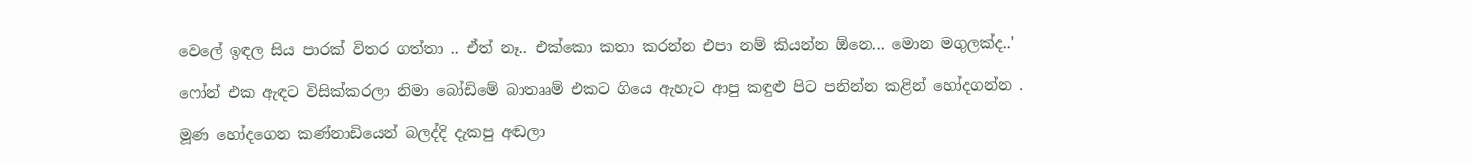වෙලේ ඉඳල සිය පාරක් විතර ගත්තා .. ඒත් නෑ.. එක්කො කතා කරන්න එපා නම් කියන්න ඕනෙ... මොන මගුලක්ද..'

ෆෝන් එක ඇඳට විසික්කරලා නිමා බෝඩිමේ බාතෲම් එකට ගියෙ ඇහැට ආපු කඳුළු පිට පනින්න කළින් හෝදගන්න .

මූණ හෝදගෙන කණ්නාඩියෙන් බලද්දි දැකපු අඬලා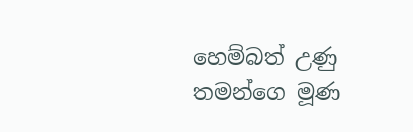හෙම්බත් උණු තමන්ගෙ මූණ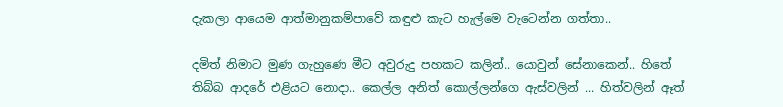දැකලා ආයෙම ආත්මානුකම්පාවේ කඳුළු කැට හැල්මෙ වැටෙන්න ගත්තා..

දමිත් නිමාට මුණ ගැහුණෙ මීට අවුරුදු පහකට කලින්.. යොවුන් සේනාකෙන්.. හිතේ තිබ්බ ආදරේ එළියට නොදා.. කෙල්ල අනිත් කොල්ලන්ගෙ ඇස්වලින් ... හිත්වලින් ඈත්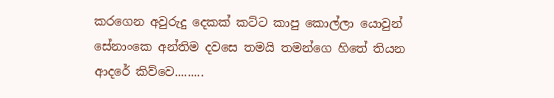කරගෙන අවුරුදු දෙකක් කට්ට කාපු කොල්ලා යොවුන් සේනාංකෙ අන්තිම දවසෙ තමයි තමන්ගෙ හිතේ තියන ආදරේ කිව්වෙ.........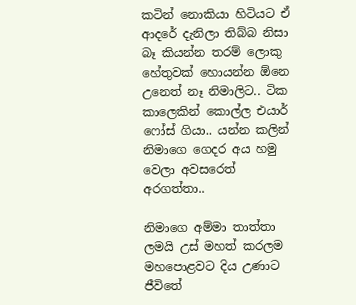කටින් නොකියා හිටියට ඒ ආදරේ දැනිලා තිබ්බ නිසා බෑ කියන්න තරම් ලොකු හේතුවක් හොයන්න ඕනෙ උනෙත් නෑ නිමාලිට.. ටික කාලෙකින් කොල්ල එයාර් ෆෝස් ගියා.. යන්න කලින් නිමාගෙ ගෙදර අය හමු වෙලා අවසරෙත් අරගත්තා..

නිමාගෙ අම්මා තාත්තා ලමයි උස් මහත් කරලම මහපොළවට දිය උණාට ජීවිතේ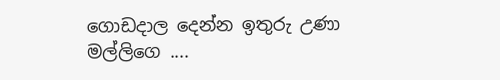ගොඩදාල දෙන්න ඉතුරු උණා මල්ලිගෙ ....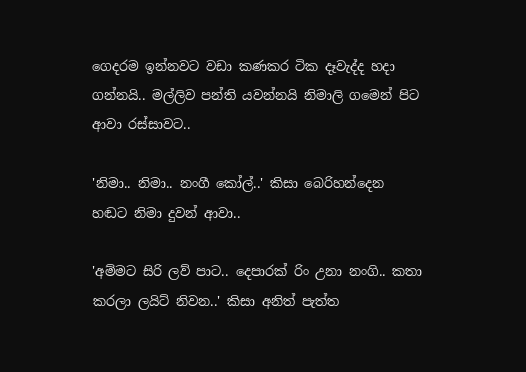ගෙදරම ඉන්නවට වඩා කණකර ටික දෑවැද්ද හදා ගන්නයි.. මල්ලිව පන්ති යවන්නයි නිමාලි ගමෙන් පිට ආවා රස්සාවට..

'නිමා.. නිමා.. නංගී කෝල්..' කිසා බෙරිහන්දෙන හඬට නිමා දුවන් ආවා..

'අම්මට සිරි ලව් පාට.. දෙපාරක් රිං උනා නංගි.. කතා කරලා ලයිට් නිවන..' කිසා අනිත් පැත්ත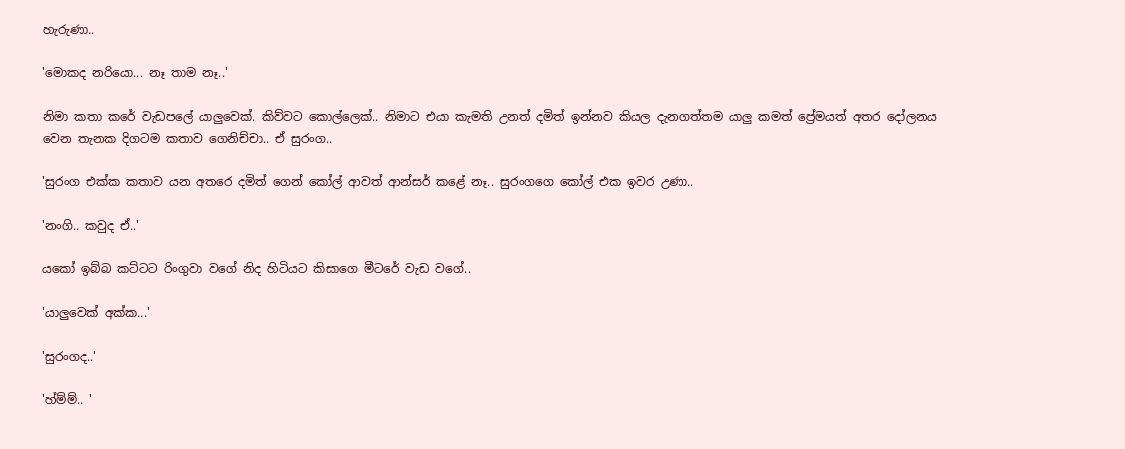හැරුණා..

'මොකද නරියො... නෑ තාම නෑ..'

නිමා කතා කරේ වැඩපලේ යාලුවෙක්. කිව්වට කොල්ලෙක්.. නිමාට එයා කැමති උනත් දමිත් ඉන්නව කියල දැනගත්තම යාලු කමත් ප්‍රේමයත් අතර දෝලනය වෙන තැනක දිගටම කතාව ගෙනිච්චා.. ඒ සුරංග..

'සුරංග එක්ක කතාව යන අතරෙ දමිත් ගෙන් කෝල් ආවත් ආන්සර් කළේ නෑ.. සුරංගගෙ කෝල් එක ඉවර උණා..

'නංගි.. කවුද ඒ..'

යකෝ ඉබ්බ කට්ටට රිංගුවා වගේ නිද හිටියට කිසාගෙ මීටරේ වැඩ වගේ..

'යාලුවෙක් අක්ක...'

'සුරංගද..'

'හ්ම්ම්.. '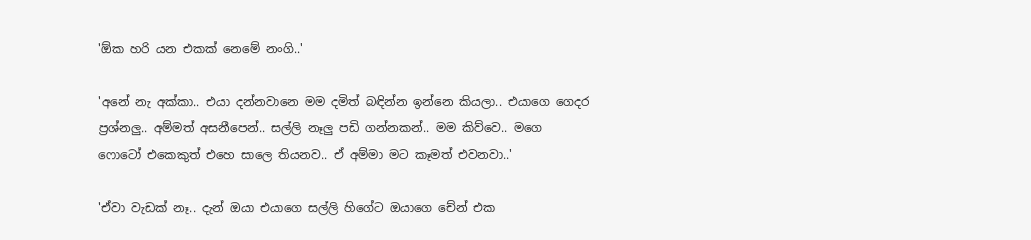'ඕක හරි යන එකක් නෙමේ නංගි..'

'අනේ නැ අක්කා.. එයා දන්නවානෙ මම දමිත් බඳින්න ඉන්නෙ කියලා.. එයාගෙ ගෙදර ප්‍රශ්නලු.. අම්මත් අසනීපෙන්.. සල්ලි නෑලු පඩි ගන්නකන්.. මම කිව්වෙ.. මගෙ ෆොටෝ එකෙකුත් එහෙ සාලෙ තියනව.. ඒ අම්මා මට කෑමත් එවනවා..'

'ඒවා වැඩක් නෑ.. දැන් ඔයා එයාගෙ සල්ලි හිගේට ඔයාගෙ චේන් එක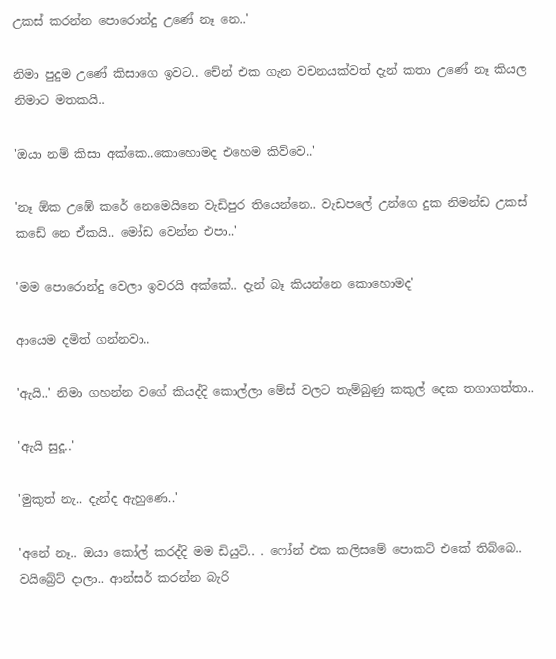උකස් කරන්න පොරොන්දු උණේ නෑ නෙ..'

නිමා පුදුම උණේ කිසාගෙ ඉවට.. චේන් එක ගැන වචනයක්වත් දැන් කතා උණේ නෑ කියල නිමාට මතකයි..

'ඔයා නම් කිසා අක්කෙ..කොහොමද එහෙම කිව්වෙ..'

'නෑ ඕක උඹේ කරේ නෙමෙයිනෙ වැඩිපුර තියෙන්නෙ.. වැඩපලේ උන්ගෙ දුක නිමන්ඩ උකස් කඩේ නෙ ඒකයි.. මෝඩ වෙන්න එපා..'

'මම පොරොන්දු වෙලා ඉවරයි අක්කේ.. දැන් බෑ කියන්නෙ කොහොමද'

ආයෙම දමිත් ගන්නවා..

'ඇයි..' නිමා ගහන්න වගේ කියද්දි කොල්ලා මේස් වලට තැම්බුණු කකුල් දෙක තගාගත්තා..

'ඇයි සුදූ..'

'මුකුත් නැ.. දැන්ද ඇහුණෙ..'

'අනේ නෑ.. ඔයා කෝල් කරද්දි මම ඩියුටි.. . ෆෝන් එක කලිසමේ පොකට් එකේ තිබ්බෙ.. වයිබ්‍රේට් දාලා.. ආන්සර් කරන්න බැරි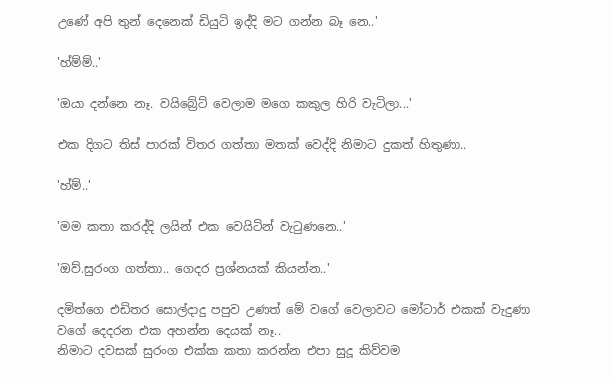උණේ අපි තුන් දෙනෙක් ඩියුටි ඉද්දි මට ගන්න බෑ නෙ..'

'හ්ම්ම්..'

'ඔයා දන්නෙ නෑ. වයිබ්‍රේට් වෙලාම මගෙ කකුල හිරි වැටිලා...'

එක දිගට තිස් පාරක් විතර ගත්තා මතක් වෙද්දි නිමාට දුකත් හිතුණා..

'හ්ම්..'

'මම කතා කරද්දි ලයින් එක වෙයිටින් වැටුණනෙ..'

'ඔව්.සුරංග ගත්තා.. ගෙදර ප්‍රශ්නයක් කියන්න..'

දමිත්ගෙ එඩිතර සොල්දාදු පපුව උණත් මේ වගේ වෙලාවට මෝටාර් එකක් වැදුණා වගේ දෙදරන එක අහන්න දෙයක් නෑ..
නිමාට දවසක් සුරංග එක්ක කතා කරන්න එපා සුදූ කිව්වම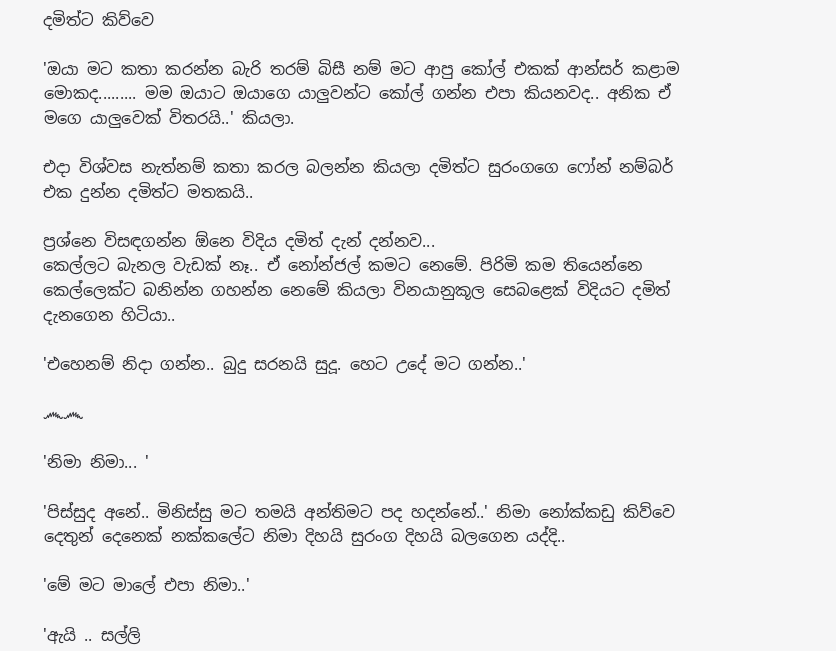දමිත්ට කිව්වෙ

'ඔයා මට කතා කරන්න බැරි තරම් බිසී නම් මට ආපු කෝල් එකක් ආන්සර් කළාම මොකද......... මම ඔයාට ඔයාගෙ යාලුවන්ට කෝල් ගන්න එපා කියනවද.. අනික ඒ මගෙ යාලුවෙක් විතරයි..' කියලා.

එදා විශ්වස නැත්නම් කතා කරල බලන්න කියලා දමිත්ට සුරංගගෙ ෆෝන් නම්බර් එක දුන්න දමිත්ට මතකයි..

ප්‍රශ්නෙ විසඳගන්න ඕනෙ විදිය දමිත් දැන් දන්නව...
කෙල්ලට බැනල වැඩක් නෑ.. ඒ නෝන්ජල් කමට නෙමේ. පිරිමි කම තියෙන්නෙ කෙල්ලෙක්ට බනින්න ගහන්න නෙමේ කියලා විනයානුකූල සෙබළෙක් විදියට දමිත් දැනගෙන හිටියා..

'එහෙනම් නිදා ගන්න.. බුදු සරනයි සුදූ. හෙට උදේ මට ගන්න..'

෴෴

'නිමා නිමා... '

'පිස්සුද අනේ.. මිනිස්සු මට තමයි අන්තිමට පද හදන්නේ..' නිමා නෝක්කඩු කිව්වෙ දෙතුන් දෙනෙක් නක්කලේට නිමා දිහයි සුරංග දිහයි බලගෙන යද්දි..

'මේ මට මාලේ එපා නිමා..'

'ඇයි .. සල්ලි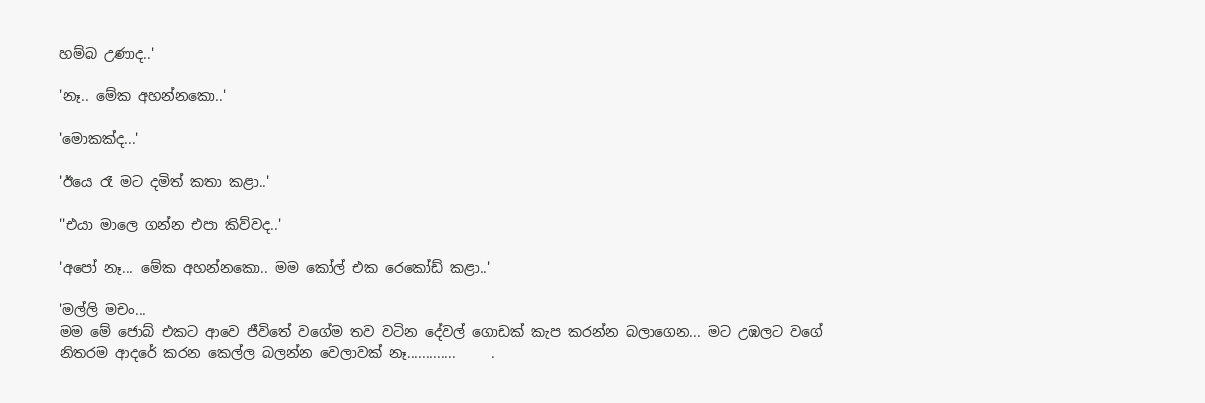හම්බ උණාද..'

'නෑ.. මේක අහන්නකො..'

'මොකක්ද...'

'ඊයෙ රෑ මට දමිත් කතා කළා..'

''එයා මාලෙ ගන්න එපා කිව්වද..'

'අපෝ නෑ... මේක අහන්නකො.. මම කෝල් එක රෙකෝඩ් කළා..'

'මල්ලි මචං...
මම මේ ජොබ් එකට ආවෙ ජීවිතේ වගේම තව වටින දේවල් ගොඩක් කැප කරන්න බලාගෙන... මට උඹලට වගේ නිතරම ආදරේ කරන කෙල්ල බලන්න වෙලාවක් නෑ.............     .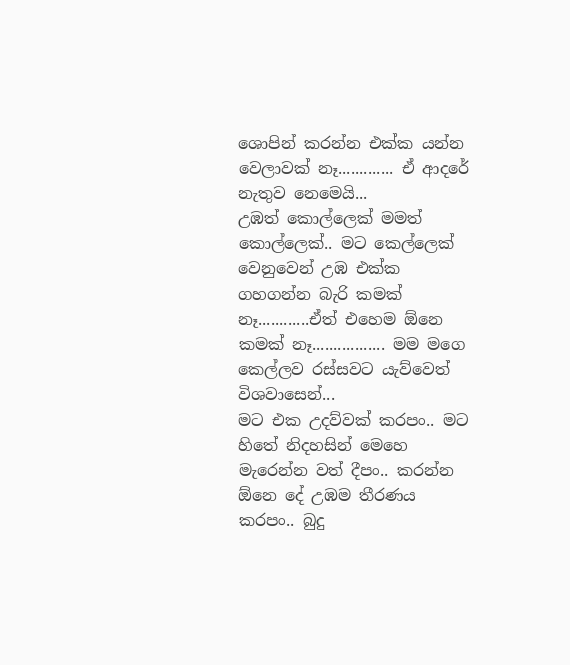ශොපින් කරන්න එක්ක යන්න වෙලාවක් නෑ............. ඒ ආදරේ නැතුව නෙමෙයි...
උඹත් කොල්ලෙක් මමත් කොල්ලෙක්.. මට කෙල්ලෙක් වෙනුවෙන් උඹ එක්ක ගහගන්න බැරි කමක් නෑ............ඒත් එහෙම ඕනෙ කමක් නෑ................. මම මගෙ කෙල්ලව රස්සවට යැව්වෙත් විශවාසෙන්...
මට එක උදව්වක් කරපං.. මට හිතේ නිදහසින් මෙහෙ මැරෙන්න වත් දීපං.. කරන්න ඕනෙ දේ උඹම තීරණය කරපං.. බුදු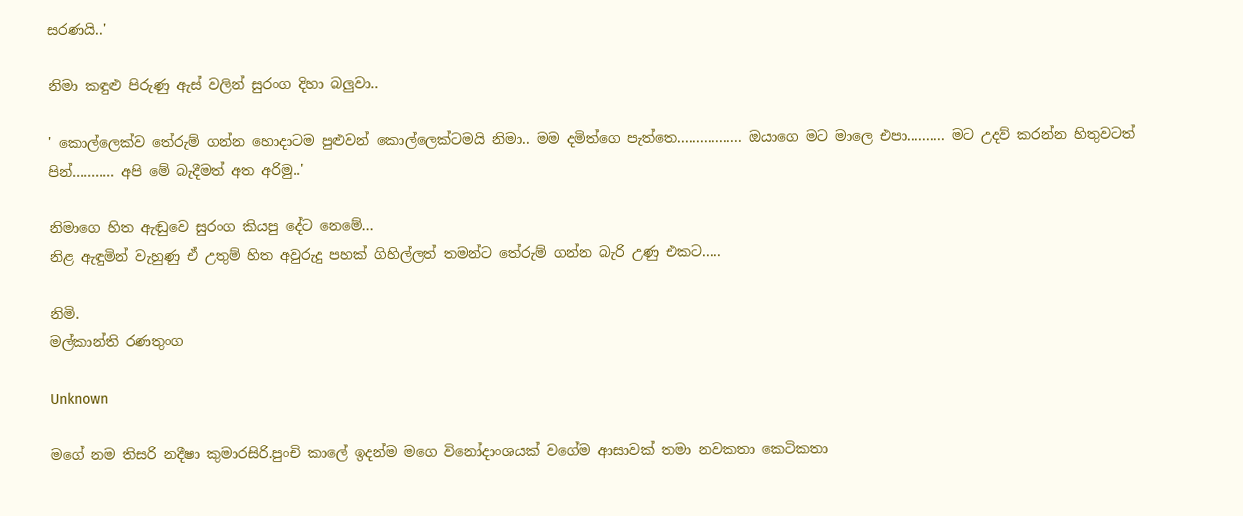සරණයි..'

නිමා කඳුළු පිරුණු ඇස් වලින් සුරංග දිහා බලුවා..

' කොල්ලෙක්ව තේරුම් ගන්න හොදාටම පුළුවන් කොල්ලෙක්ටමයි නිමා.. මම දමිත්ගෙ පැත්තෙ................. ඔයාගෙ මට මාලෙ එපා.......... මට උදව් කරන්න හිතුවටත් පින්........... අපි මේ බැදීමත් අත අරිමු..'

නිමාගෙ හිත ඇඬුවෙ සුරංග කියපු දේට නෙමේ...
නිළ ඇඳුමින් වැහුණු ඒ උතුම් හිත අවුරුදු පහක් ගිහිල්ලත් තමන්ට තේරුම් ගන්න බැරි උණු එකට.....

නිමි.
මල්කාන්‍ති රණතුංග

Unknown

මගේ නම තිසරි නදීෂා කුමාරසිරි.පුංචි කාලේ ඉදන්ම මගෙ විනෝදාංශයක් වගේම ආසාවක් තමා නවකතා කෙටිකතා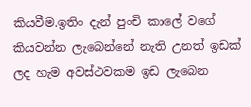කියවීම.ඉතිං දැන් පුංචි කාලේ වගේ කියවන්න ලැබෙන්නේ නැති උනත් ඉඩක් ලද හැම අවස්ථවකම ඉඩ ලැබෙන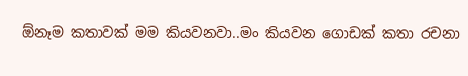ඕනෑම කතාවක් මම කියවනවා..මං කියවන ගොඩක් කතා රචනා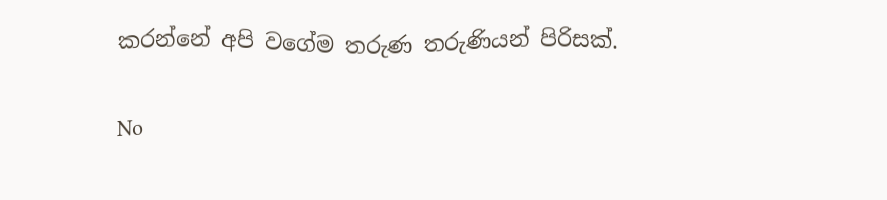කරන්නේ අපි වගේම තරුණ තරුණියන් පිරිසක්.

No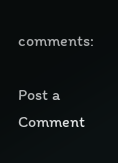comments:

Post a Comment